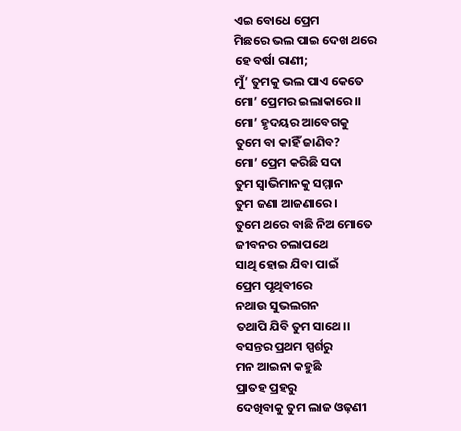ଏଇ ବୋଧେ ପ୍ରେମ
ମିଛରେ ଭଲ ପାଇ ଦେଖ ଥରେ
ହେ ବର୍ଷା ରାଣୀ;
ମୁଁ’ ତୁମକୁ ଭଲ ପାଏ କେତେ
ମୋ’ ପ୍ରେମର ଇଲାକାରେ।।
ମୋ’ ହୃଦୟର ଆବେଗକୁ
ତୁମେ ବା କାହିଁ ଜାଣିବ?
ମୋ’ ପ୍ରେମ କରିଛି ସଦା
ତୁମ ସ୍ଵାଭିମାନକୁ ସମ୍ମାନ
ତୁମ ଜଣା ଆଜଣାରେ।
ତୁମେ ଥରେ ବାଛି ନିଅ ମୋତେ
ଜୀବନର ଚଲାପଥେ
ସାଥି ହୋଇ ଯିବା ପାଇଁ
ପ୍ରେମ ପୃଥିବୀରେ
ନଥାଉ ସୁଭଲଗନ
ତଥାପି ଯିବି ତୁମ ସାଥେ।।
ବସନ୍ତର ପ୍ରଥମ ସ୍ପର୍ଶରୁ
ମନ ଆଇନା କହୁଛି
ପ୍ରାତହ ପ୍ରହରୁ
ଦେଖିବାକୁ ତୁମ ଲାଜ ଓଢ଼ଣୀ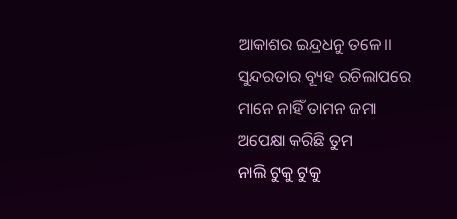ଆକାଶର ଇନ୍ଦ୍ରଧନୁ ତଳେ।।
ସୁନ୍ଦରତାର ବ୍ୟୂହ ରଚିଲାପରେ
ମାନେ ନାହିଁ ତାମନ ଜମା
ଅପେକ୍ଷା କରିଛି ତୁମ
ନାଲି ଟୁକୁ ଟୁକୁ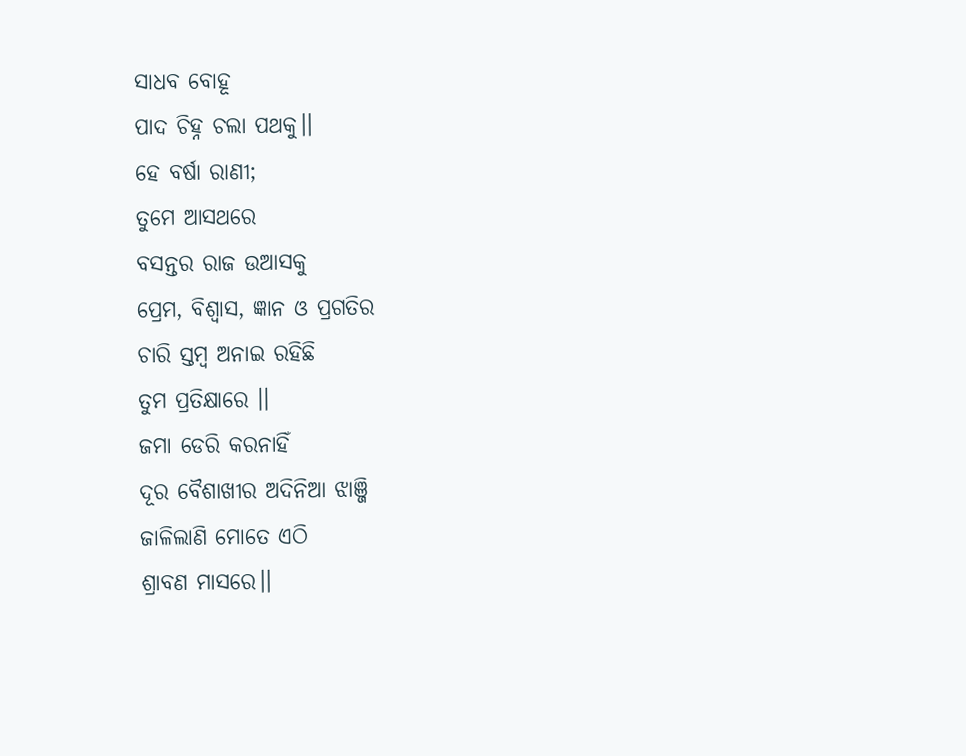ସାଧବ ବୋହୂ
ପାଦ ଚିହ୍ନ ଚଲା ପଥକୁ।।
ହେ ବର୍ଷା ରାଣୀ;
ତୁମେ ଆସଥରେ
ବସନ୍ତର ରାଜ ଉଆସକୁ
ପ୍ରେମ, ବିଶ୍ୱାସ, ଜ୍ଞାନ ଓ ପ୍ରଗତିର
ଚାରି ସ୍ତମ୍ଵ ଅନାଇ ରହିଛି
ତୁମ ପ୍ରତିକ୍ଷାରେ ।।
ଜମା ଡେରି କରନାହିଁ
ଦୂର ବୈଶାଖୀର ଅଦିନିଆ ଝାଞ୍ଜି
ଜାଳିଲାଣି ମୋତେ ଏଠି
ଶ୍ରାବଣ ମାସରେ।।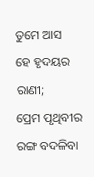ତୁମେ ଆସ
ହେ ହୃଦୟର ରାଣୀ;
ପ୍ରେମ ପୃଥିବୀର
ରଙ୍ଗ ବଦଳିବା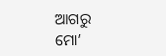ଆଗରୁ
ମୋ’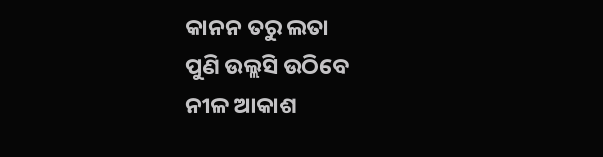କାନନ ତରୁ ଲତା
ପୁଣି ଉଲ୍ଲସି ଉଠିବେ
ନୀଳ ଆକାଶ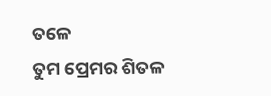ତଳେ
ତୁମ ପ୍ରେମର ଶିତଳ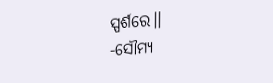ସ୍ପର୍ଶରେ।।
-ସୌମ୍ୟ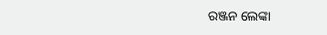ରଞ୍ଜନ ଲେଙ୍କା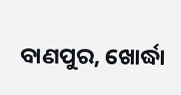ବାଣପୁର, ଖୋର୍ଦ୍ଧା